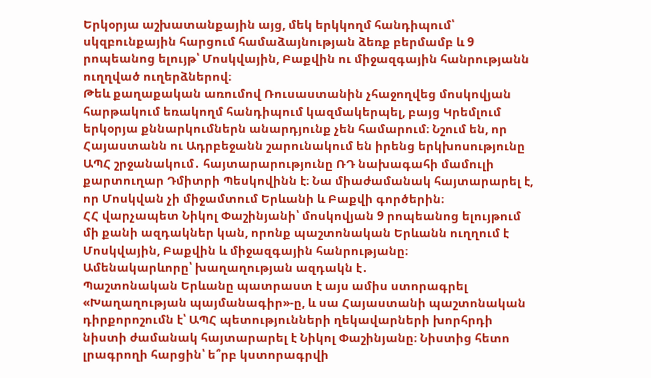Երկօրյա աշխատանքային այց, մեկ երկկողմ հանդիպում՝ սկզբունքային հարցում համաձայնության ձեռք բերմամբ և 9 րոպեանոց ելույթ՝ Մոսկվային, Բաքվին ու միջազգային հանրությանն ուղղված ուղերձներով։
Թեև քաղաքական առումով Ռուսաստանին չհաջողվեց մոսկովյան հարթակում եռակողմ հանդիպում կազմակերպել, բայց Կրեմլում երկօրյա քննարկումներն անարդյունք չեն համարում։ Նշում են, որ Հայաստանն ու Ադրբեջանն շարունակում են իրենց երկխոսությունը ԱՊՀ շրջանակում․ հայտարարությունը ՌԴ նախագահի մամուլի քարտուղար Դմիտրի Պեսկովինն է։ Նա միաժամանակ հայտարարել է, որ Մոսկվան չի միջամտում Երևանի և Բաքվի գործերին։
ՀՀ վարչապետ Նիկոլ Փաշինյանի՝ մոսկովյան 9 րոպեանոց ելույթում մի քանի ազդակներ կան, որոնք պաշտոնական Երևանն ուղղում է Մոսկվային, Բաքվին և միջազգային հանրությանը։
Ամենակարևորը՝ խաղաղության ազդակն է․
Պաշտոնական Երևանը պատրաստ է այս ամիս ստորագրել «Խաղաղության պայմանագիր»-ը, և սա Հայաստանի պաշտոնական դիրքորոշումն է՝ ԱՊՀ պետությունների ղեկավարների խորհրդի նիստի ժամանակ հայտարարել է Նիկոլ Փաշինյանը։ Նիստից հետո լրագրողի հարցին՝ ե՞րբ կստորագրվի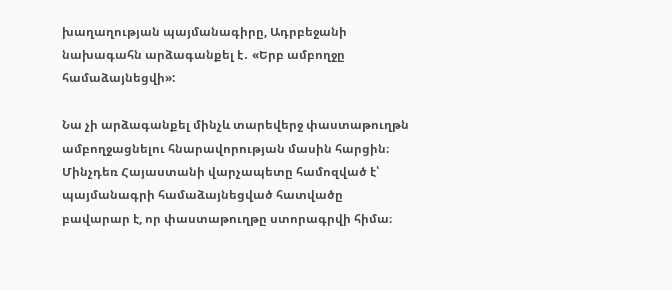խաղաղության պայմանագիրը, Ադրբեջանի նախագահն արձագանքել է․ «Երբ ամբողջը համաձայնեցվի»:

Նա չի արձագանքել մինչև տարեվերջ փաստաթուղթն ամբողջացնելու հնարավորության մասին հարցին։ Մինչդեռ Հայաստանի վարչապետը համոզված է՝ պայմանագրի համաձայնեցված հատվածը բավարար է, որ փաստաթուղթը ստորագրվի հիմա։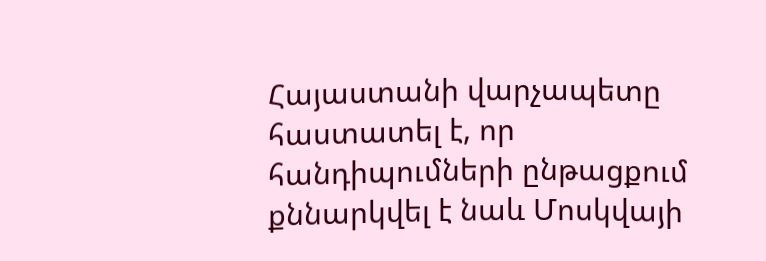Հայաստանի վարչապետը հաստատել է, որ հանդիպումների ընթացքում քննարկվել է նաև Մոսկվայի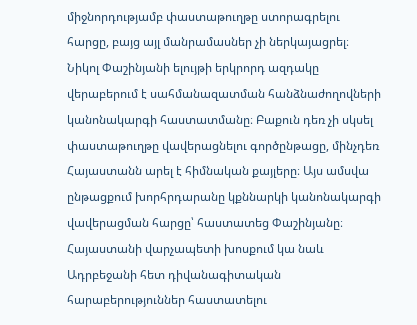միջնորդությամբ փաստաթուղթը ստորագրելու հարցը, բայց այլ մանրամասներ չի ներկայացրել։
Նիկոլ Փաշինյանի ելույթի երկրորդ ազդակը վերաբերում է սահմանազատման հանձնաժողովների կանոնակարգի հաստատմանը։ Բաքուն դեռ չի սկսել փաստաթուղթը վավերացնելու գործընթացը, մինչդեռ Հայաստանն արել է հիմնական քայլերը։ Այս ամսվա ընթացքում խորհրդարանը կքննարկի կանոնակարգի վավերացման հարցը՝ հաստատեց Փաշինյանը։
Հայաստանի վարչապետի խոսքում կա նաև Ադրբեջանի հետ դիվանագիտական հարաբերություններ հաստատելու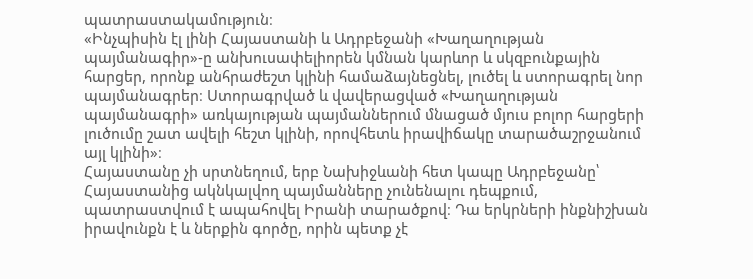պատրաստակամություն։
«Ինչպիսին էլ լինի Հայաստանի և Ադրբեջանի «Խաղաղության պայմանագիր»-ը անխուսափելիորեն կմնան կարևոր և սկզբունքային հարցեր, որոնք անհրաժեշտ կլինի համաձայնեցնել, լուծել և ստորագրել նոր պայմանագրեր։ Ստորագրված և վավերացված «Խաղաղության պայմանագրի» առկայության պայմաններում մնացած մյուս բոլոր հարցերի լուծումը շատ ավելի հեշտ կլինի, որովհետև իրավիճակը տարածաշրջանում այլ կլինի»։
Հայաստանը չի սրտնեղում, երբ Նախիջևանի հետ կապը Ադրբեջանը՝ Հայաստանից ակնկալվող պայմանները չունենալու դեպքում, պատրաստվում է ապահովել Իրանի տարածքով։ Դա երկրների ինքնիշխան իրավունքն է և ներքին գործը, որին պետք չէ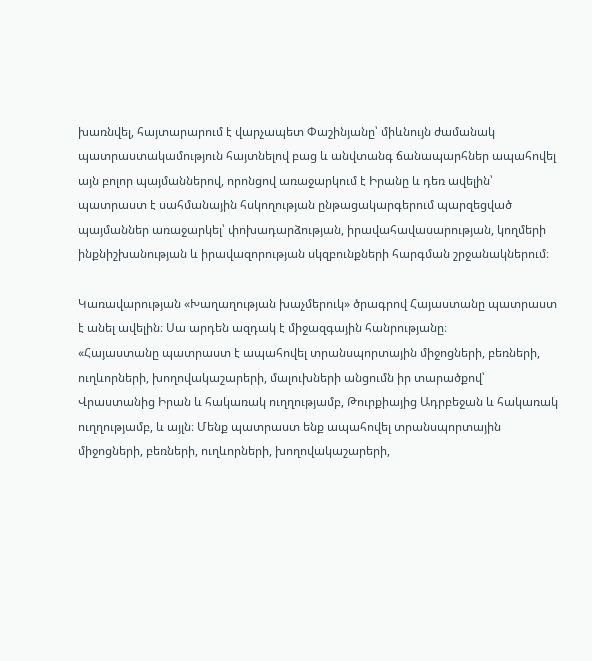խառնվել, հայտարարում է վարչապետ Փաշինյանը՝ միևնույն ժամանակ պատրաստակամություն հայտնելով բաց և անվտանգ ճանապարհներ ապահովել այն բոլոր պայմաններով, որոնցով առաջարկում է Իրանը և դեռ ավելին՝ պատրաստ է սահմանային հսկողության ընթացակարգերում պարզեցված պայմաններ առաջարկել՝ փոխադարձության, իրավահավասարության, կողմերի ինքնիշխանության և իրավազորության սկզբունքների հարգման շրջանակներում։

Կառավարության «Խաղաղության խաչմերուկ» ծրագրով Հայաստանը պատրաստ է անել ավելին։ Սա արդեն ազդակ է միջազգային հանրությանը։
«Հայաստանը պատրաստ է ապահովել տրանսպորտային միջոցների, բեռների, ուղևորների, խողովակաշարերի, մալուխների անցումն իր տարածքով՝ Վրաստանից Իրան և հակառակ ուղղությամբ, Թուրքիայից Ադրբեջան և հակառակ ուղղությամբ, և այլն։ Մենք պատրաստ ենք ապահովել տրանսպորտային միջոցների, բեռների, ուղևորների, խողովակաշարերի,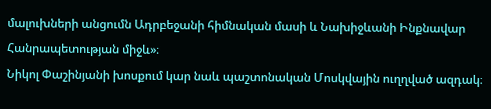մալուխների անցումն Ադրբեջանի հիմնական մասի և Նախիջևանի Ինքնավար Հանրապետության միջև»։
Նիկոլ Փաշինյանի խոսքում կար նաև պաշտոնական Մոսկվային ուղղված ազդակ։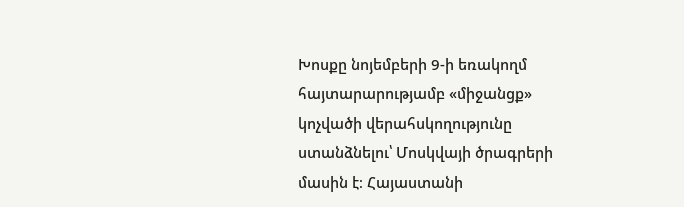Խոսքը նոյեմբերի 9-ի եռակողմ հայտարարությամբ «միջանցք» կոչվածի վերահսկողությունը ստանձնելու՝ Մոսկվայի ծրագրերի մասին է։ Հայաստանի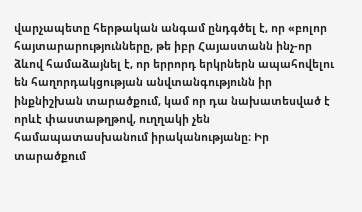վարչապետը հերթական անգամ ընդգծել է, որ «բոլոր հայտարարությունները, թե իբր Հայաստանն ինչ-որ ձևով համաձայնել է, որ երրորդ երկրներն ապահովելու են հաղորդակցության անվտանգությունն իր ինքնիշխան տարածքում, կամ որ դա նախատեսված է որևէ փաստաթղթով, ուղղակի չեն համապատասխանում իրականությանը։ Իր տարածքում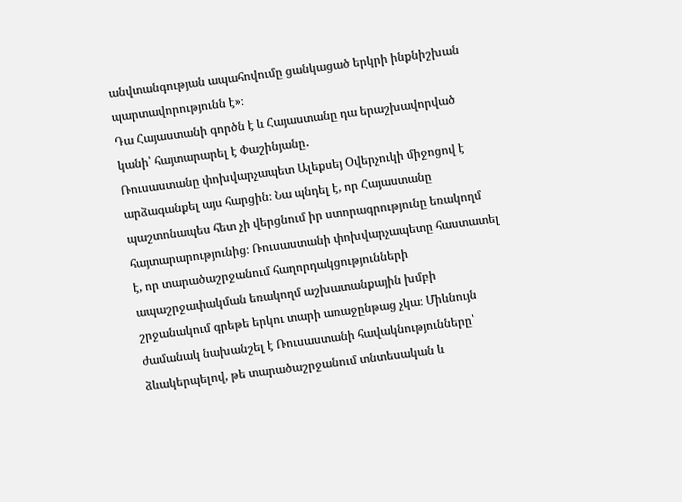անվտանգության ապահովումը ցանկացած երկրի ինքնիշխան պարտավորությունն է»։
Դա Հայաստանի գործն է և Հայաստանը դա երաշխավորված կանի՝ հայտարարել է Փաշինյանը․
Ռուսաստանը փոխվարչապետ Ալեքսեյ Օվերչուկի միջոցով է արձագանքել այս հարցին։ Նա պնդել է, որ Հայաստանը պաշտոնապես հետ չի վերցնում իր ստորագրությունը եռակողմ հայտարարությունից։ Ռուսաստանի փոխվարչապետը հաստատել է, որ տարածաշրջանում հաղորդակցությունների ապաշրջափակման եռակողմ աշխատանքային խմբի շրջանակում գրեթե երկու տարի առաջընթաց չկա։ Միևնույն ժամանակ նախանշել է Ռուսաստանի հավակնությունները՝ ձևակերպելով, թե տարածաշրջանում տնտեսական և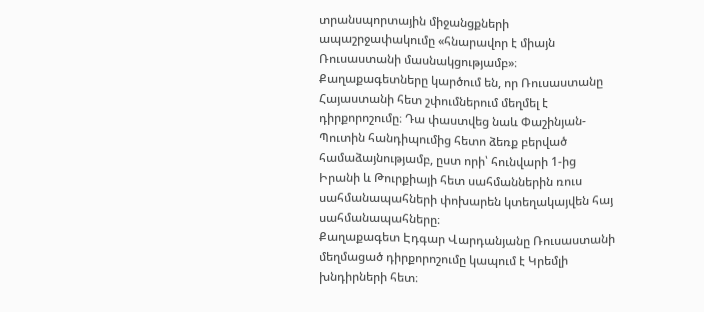տրանսպորտային միջանցքների ապաշրջափակումը «հնարավոր է միայն Ռուսաստանի մասնակցությամբ»։
Քաղաքագետները կարծում են, որ Ռուսաստանը Հայաստանի հետ շփումներում մեղմել է դիրքորոշումը։ Դա փաստվեց նաև Փաշինյան-Պուտին հանդիպումից հետո ձեռք բերված համաձայնությամբ, ըստ որի՝ հունվարի 1-ից Իրանի և Թուրքիայի հետ սահմաններին ռուս սահմանապահների փոխարեն կտեղակայվեն հայ սահմանապահները։
Քաղաքագետ Էդգար Վարդանյանը Ռուսաստանի մեղմացած դիրքորոշումը կապում է Կրեմլի խնդիրների հետ։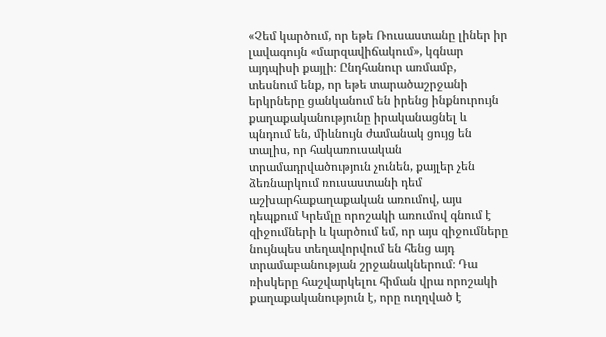«Չեմ կարծում, որ եթե Ռուսաստանը լիներ իր լավագույն «մարզավիճակում», կգնար այդպիսի քայլի։ Ընդհանուր առմամբ, տեսնում ենք, որ եթե տարածաշրջանի երկրները ցանկանում են իրենց ինքնուրույն քաղաքականությունը իրականացնել և պնդում են, միևնույն ժամանակ ցույց են տալիս, որ հակառուսական տրամադրվածություն չունեն, քայլեր չեն ձեռնարկում ռուսաստանի դեմ աշխարհաքաղաքական առումով, այս դեպքում Կրեմլը որոշակի առումով գնում է զիջումների և կարծում եմ, որ այս զիջումները նույնպես տեղավորվում են հենց այդ տրամաբանության շրջանակներում։ Դա ռիսկերը հաշվարկելու հիման վրա որոշակի քաղաքականություն է, որը ուղղված է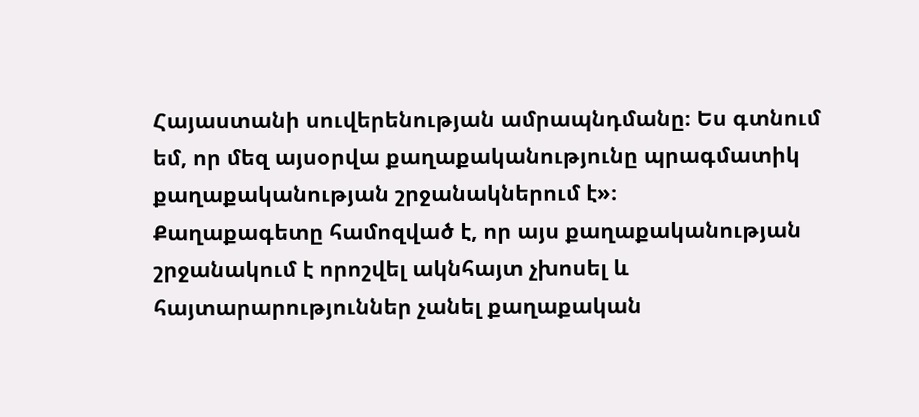Հայաստանի սուվերենության ամրապնդմանը։ Ես գտնում եմ, որ մեզ այսօրվա քաղաքականությունը պրագմատիկ քաղաքականության շրջանակներում է»։
Քաղաքագետը համոզված է, որ այս քաղաքականության շրջանակում է որոշվել ակնհայտ չխոսել և հայտարարություններ չանել քաղաքական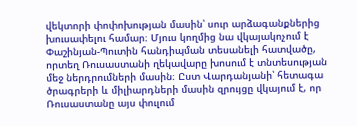վեկտորի փոփոխության մասին՝ սուր արձագանքներից խուսափելու համար։ Մյուս կողմից նա վկայակոչում է Փաշինյան-Պուտին հանդիպման տեսանելի հատվածը, որտեղ Ռուսաստանի ղեկավարը խոսում է տնտեսության մեջ ներդրումների մասին։ Ըստ Վարդանյանի՝ հետագա ծրագրերի և միլիարդների մասին զրույցը վկայում է, որ Ռուսաստանը այս փուլում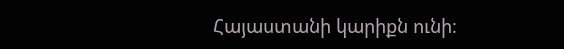Հայաստանի կարիքն ունի։